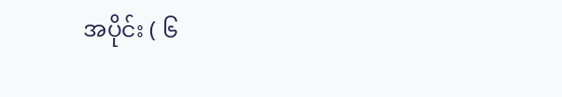အပိုင်း ( ၆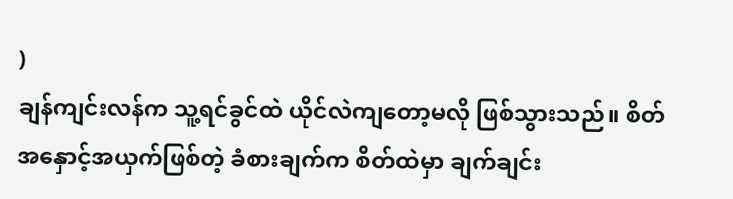)
ချန်ကျင်းလန်က သူ့ရင်ခွင်ထဲ ယိုင်လဲကျတော့မလို ဖြစ်သွားသည်။ စိတ်အနှောင့်အယှက်ဖြစ်တဲ့ ခံစားချက်က စိတ်ထဲမှာ ချက်ချင်း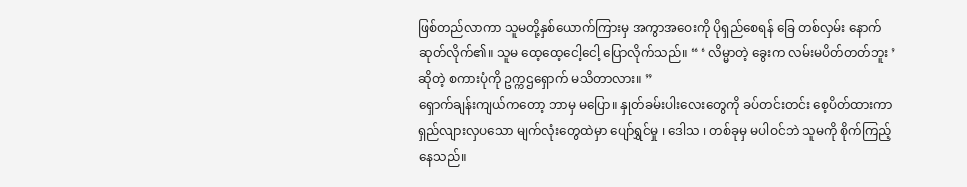ဖြစ်တည်လာကာ သူမတို့နှစ်ယောက်ကြားမှ အကွာအဝေးကို ပိုရှည်စေရန် ခြေ တစ်လှမ်း နောက်ဆုတ်လိုက်၏။ သူမ ထေ့ထေ့ငေါ့ငေါ့ ပြောလိုက်သည်။ “ ‘ လိမ္မာတဲ့ ခွေးက လမ်းမပိတ်တတ်ဘူး ’ ဆိုတဲ့ စကားပုံကို ဥက္ကဌရှောက် မသိတာလား။ ”
ရှောက်ချန်းကျယ်ကတော့ ဘာမှ မပြော။ နှုတ်ခမ်းပါးလေးတွေကို ခပ်တင်းတင်း စေ့ပိတ်ထားကာ ရှည်လျားလှပသော မျက်လုံးတွေထဲမှာ ပျော်ရွှင်မှု ၊ ဒေါသ ၊ တစ်ခုမှ မပါဝင်ဘဲ သူမကို စိုက်ကြည့်နေသည်။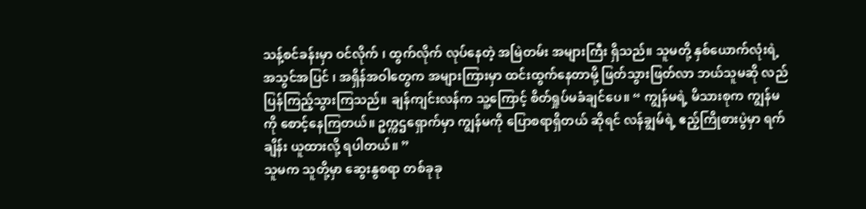သန့်စင်ခန်းမှာ ဝင်လိုက် ၊ ထွက်လိုက် လုပ်နေတဲ့ အမြဲတမ်း အများကြီး ရှိသည်။ သူမတို့ နှစ်ယောက်လုံးရဲ့ အသွင်အပြင် ၊ အရှိန်အဝါတွေက အများကြားမှာ ထင်းထွက်နေတာမို့ ဖြတ်သွားဖြတ်လာ ဘယ်သူမဆို လည်ပြန်ကြည့်သွားကြသည်။ ချန်ကျင်းလန်က သူ့ကြောင့် စိတ်ရှုပ်မခံချင်ပေ။ “ ကျွန်မရဲ့ မိသားစုက ကျွန်မကို စောင့်နေကြတယ်။ ဥက္ကဌရှောက်မှာ ကျွန်မကို ပြောစရာရှိတယ် ဆိုရင် လန်ချွမ်ရဲ့ ဧည့်ကြိုစားပွဲမှာ ရက်ချိန်း ယူထားလို့ ရပါတယ်။ ”
သူမက သူတို့မှာ ဆွေးနွစရာ တစ်ခုခု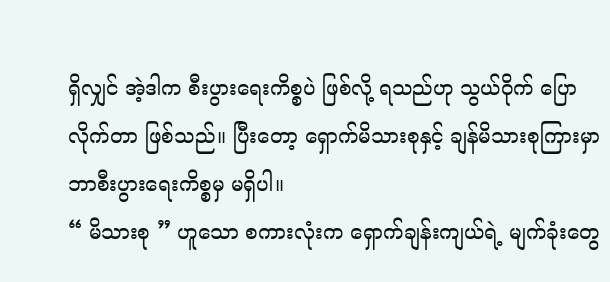ရှိလျှင် အဲ့ဒါက စီးပွားရေးကိစ္စပဲ ဖြစ်လို့ ရသည်ဟု သွယ်ဝိုက် ပြောလိုက်တာ ဖြစ်သည်။ ပြီးတော့ ရှောက်မိသားစုနှင့် ချန်မိသားစုကြားမှာ ဘာစီးပွားရေးကိစ္စမှ မရှိပါ။
“ မိသားစု ” ဟူသော စကားလုံးက ရှောက်ချန်းကျယ်ရဲ့ မျက်ခုံးတွေ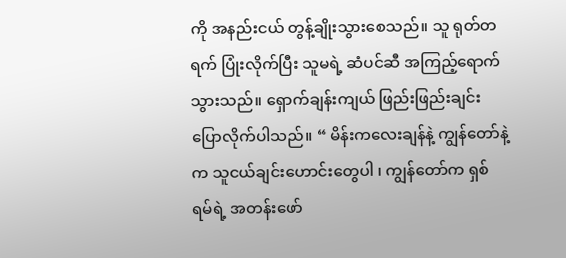ကို အနည်းငယ် တွန့်ချိုးသွားစေသည်။ သူ ရုတ်တရက် ပြုံးလိုက်ပြီး သူမရဲ့ ဆံပင်ဆီ အကြည့်ရောက်သွားသည်။ ရှောက်ချန်းကျယ် ဖြည်းဖြည်းချင်း ပြောလိုက်ပါသည်။ “ မိန်းကလေးချန်နဲ့ ကျွန်တော်နဲ့က သူငယ်ချင်းဟောင်းတွေပါ ၊ ကျွန်တော်က ရှစ်ရမ်ရဲ့ အတန်းဖော်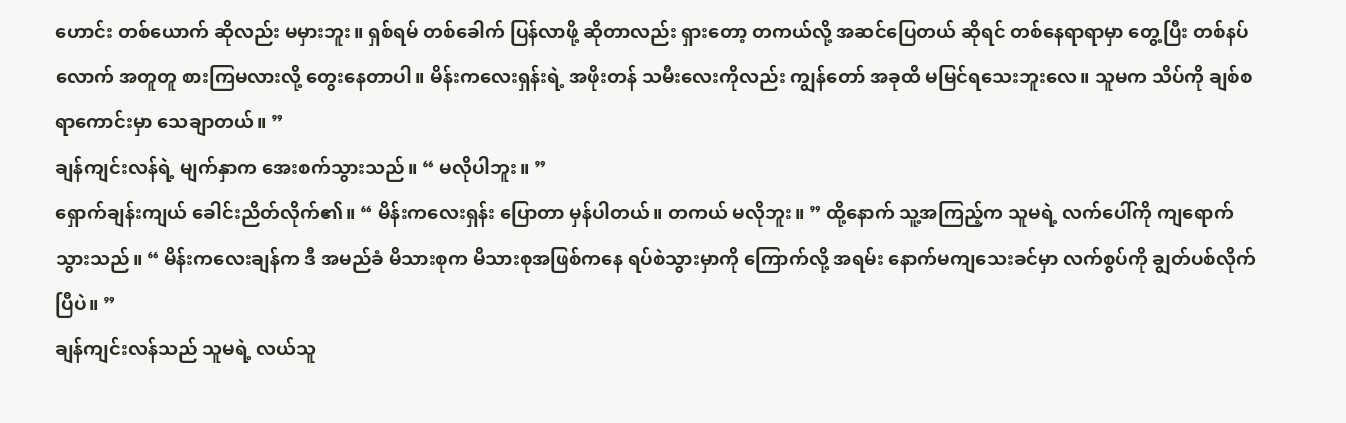ဟောင်း တစ်ယောက် ဆိုလည်း မမှားဘူး။ ရှစ်ရမ် တစ်ခေါက် ပြန်လာဖို့ ဆိုတာလည်း ရှားတော့ တကယ်လို့ အဆင်ပြေတယ် ဆိုရင် တစ်နေရာရာမှာ တွေ့ပြီး တစ်နပ်လောက် အတူတူ စားကြမလားလို့ တွေးနေတာပါ။ မိန်းကလေးရှန်းရဲ့ အဖိုးတန် သမီးလေးကိုလည်း ကျွန်တော် အခုထိ မမြင်ရသေးဘူးလေ။ သူမက သိပ်ကို ချစ်စရာကောင်းမှာ သေချာတယ်။ ”
ချန်ကျင်းလန်ရဲ့ မျက်နှာက အေးစက်သွားသည်။ “ မလိုပါဘူး။ ”
ရှောက်ချန်းကျယ် ခေါင်းညိတ်လိုက်၏။ “ မိန်းကလေးရှန်း ပြောတာ မှန်ပါတယ်။ တကယ် မလိုဘူး။ ” ထို့နောက် သူ့အကြည့်က သူမရဲ့ လက်ပေါ်ကို ကျရောက်သွားသည်။ “ မိန်းကလေးချန်က ဒီ အမည်ခံ မိသားစုက မိသားစုအဖြစ်ကနေ ရပ်စဲသွားမှာကို ကြောက်လို့ အရမ်း နောက်မကျသေးခင်မှာ လက်စွပ်ကို ချွတ်ပစ်လိုက်ပြီပဲ။ ”
ချန်ကျင်းလန်သည် သူမရဲ့ လယ်သူ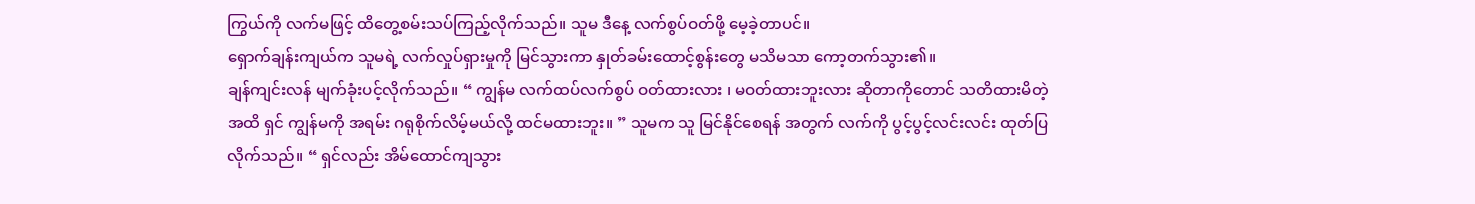ကြွယ်ကို လက်မဖြင့် ထိတွေ့စမ်းသပ်ကြည့်လိုက်သည်။ သူမ ဒီနေ့ လက်စွပ်ဝတ်ဖို့ မေ့ခဲ့တာပင်။
ရှောက်ချန်းကျယ်က သူမရဲ့ လက်လှုပ်ရှားမှုကို မြင်သွားကာ နှုတ်ခမ်းထောင့်စွန်းတွေ မသိမသာ ကော့တက်သွား၏။
ချန်ကျင်းလန် မျက်ခုံးပင့်လိုက်သည်။ “ ကျွန်မ လက်ထပ်လက်စွပ် ဝတ်ထားလား ၊ မဝတ်ထားဘူးလား ဆိုတာကိုတောင် သတိထားမိတဲ့အထိ ရှင် ကျွန်မကို အရမ်း ဂရုစိုက်လိမ့်မယ်လို့ ထင်မထားဘူး။ ” သူမက သူ မြင်နိုင်စေရန် အတွက် လက်ကို ပွင့်ပွင့်လင်းလင်း ထုတ်ပြလိုက်သည်။ “ ရှင်လည်း အိမ်ထောင်ကျသွား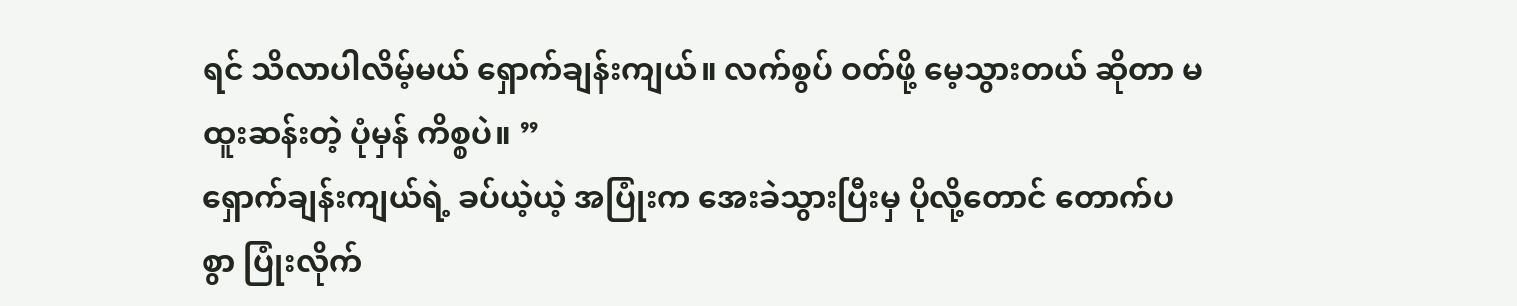ရင် သိလာပါလိမ့်မယ် ရှောက်ချန်းကျယ်။ လက်စွပ် ဝတ်ဖို့ မေ့သွားတယ် ဆိုတာ မထူးဆန်းတဲ့ ပုံမှန် ကိစ္စပဲ။ ”
ရှောက်ချန်းကျယ်ရဲ့ ခပ်ယဲ့ယဲ့ အပြုံးက အေးခဲသွားပြီးမှ ပိုလို့တောင် တောက်ပစွာ ပြုံးလိုက်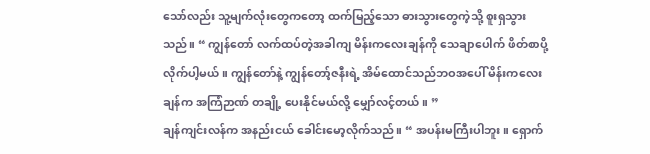သော်လည်း သူ့မျက်လုံးတွေကတော့ ထက်မြည့်သော ဓားသွားတွေကဲ့သို့ စူးရှသွားသည်။ “ ကျွန်တော် လက်ထပ်တဲ့အခါကျ မိန်းကလေးချန်ကို သေချာပေါက် ဖိတ်စာပို့လိုက်ပါ့မယ်။ ကျွန်တော်နဲ့ ကျွန်တော့်ဇနီးရဲ့ အိမ်ထောင်သည်ဘဝအပေါ် မိန်းကလေးချန်က အကြံဉာဏ် တချို့ ပေးနိုင်မယ်လို့ မျှော်လင့်တယ်။ ”
ချန်ကျင်းလန်က အနည်းငယ် ခေါင်းမော့လိုက်သည်။ “ အပန်းမကြီးပါဘူး။ ရှောက်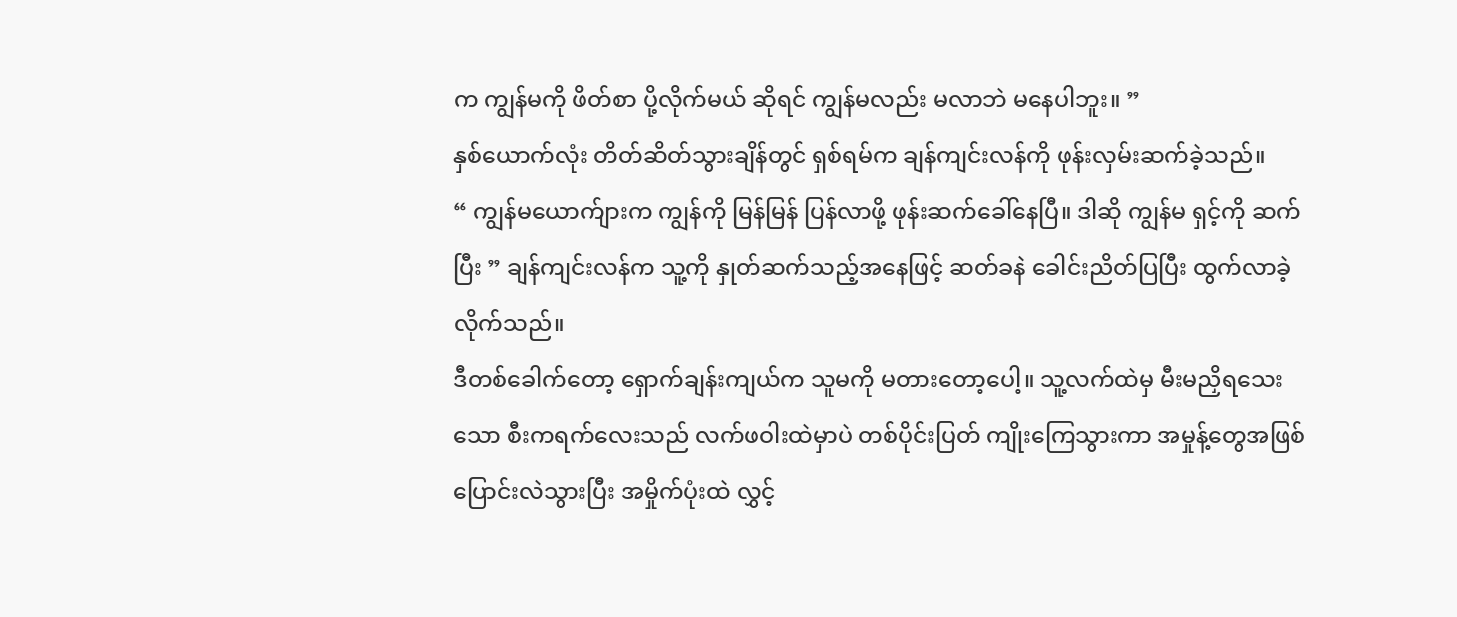က ကျွန်မကို ဖိတ်စာ ပို့လိုက်မယ် ဆိုရင် ကျွန်မလည်း မလာဘဲ မနေပါဘူး။ ”
နှစ်ယောက်လုံး တိတ်ဆိတ်သွားချိန်တွင် ရှစ်ရမ်က ချန်ကျင်းလန်ကို ဖုန်းလှမ်းဆက်ခဲ့သည်။
“ ကျွန်မယောက်ျားက ကျွန်ကို မြန်မြန် ပြန်လာဖို့ ဖုန်းဆက်ခေါ်နေပြီ။ ဒါဆို ကျွန်မ ရှင့်ကို ဆက်ပြီး ” ချန်ကျင်းလန်က သူ့ကို နှုတ်ဆက်သည့်အနေဖြင့် ဆတ်ခနဲ ခေါင်းညိတ်ပြပြီး ထွက်လာခဲ့လိုက်သည်။
ဒီတစ်ခေါက်တော့ ရှောက်ချန်းကျယ်က သူမကို မတားတော့ပေါ့။ သူ့လက်ထဲမှ မီးမညှိရသေးသော စီးကရက်လေးသည် လက်ဖဝါးထဲမှာပဲ တစ်ပိုင်းပြတ် ကျိုးကြေသွားကာ အမှုန့်တွေအဖြစ် ပြောင်းလဲသွားပြီး အမှိုက်ပုံးထဲ လွှင့်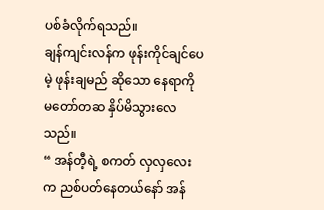ပစ်ခံလိုက်ရသည်။
ချန်ကျင်းလန်က ဖုန်းကိုင်ချင်ပေမဲ့ ဖုန်းချမည် ဆိုသော နေရာကို မတော်တဆ နှိပ်မိသွားလေသည်။
“ အန်တီ့ရဲ့ စကတ် လှလှလေးက ညစ်ပတ်နေတယ်နော် အန်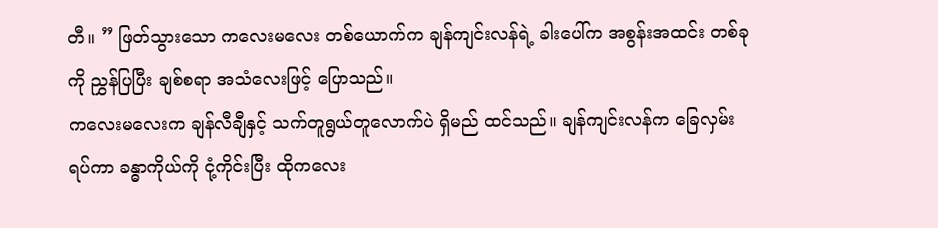တီ။ ” ဖြတ်သွားသော ကလေးမလေး တစ်ယောက်က ချန်ကျင်းလန်ရဲ့ ခါးပေါ်က အစွန်းအထင်း တစ်ခုကို ညွှန်ပြပြီး ချစ်စရာ အသံလေးဖြင့် ပြောသည်။
ကလေးမလေးက ချန်လီချီနှင့် သက်တူရွယ်တူလောက်ပဲ ရှိမည် ထင်သည်။ ချန်ကျင်းလန်က ခြေလှမ်းရပ်ကာ ခန္ဓာကိုယ်ကို ငုံ့ကိုင်းပြီး ထိုကလေး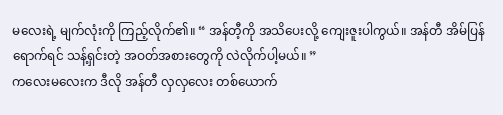မလေးရဲ့ မျက်လုံးကို ကြည့်လိုက်၏။ “ အန်တီ့ကို အသိပေးလို့ ကျေးဇူးပါကွယ်။ အန်တီ အိမ်ပြန်ရောက်ရင် သန့်ရှင်းတဲ့ အဝတ်အစားတွေကို လဲလိုက်ပါ့မယ်။ ”
ကလေးမလေးက ဒီလို အန်တီ လှလှလေး တစ်ယောက်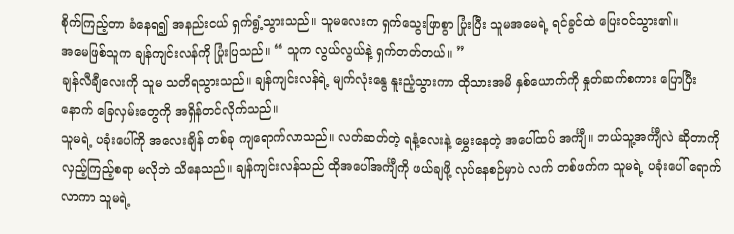စိုက်ကြည့်တာ ခံနေရ၍ အနည်းငယ် ရှက်ရွံ့သွားသည်။ သူမလေးက ရှက်သွေးဖြာစွာ ပြုံးပြီး သူမအမေရဲ့ ရင်ခွင်ထဲ ပြေးဝင်သွား၏။
အမေဖြစ်သူက ချန်ကျင်းလန်ကို ပြုံးပြသည်။ “ သူက လွယ်လွယ်နဲ့ ရှက်တတ်တယ်။ ”
ချန်လီချီလေးကို သူမ သတိရသွားသည်။ ချန်ကျင်းလန်ရဲ့ မျက်လုံးနွေ နူးညံ့သွားကာ ထိုသားအမိ နှစ်ယောက်ကို နှုတ်ဆက်စကား ပြောပြီးနောက် ခြေလှမ်းတွေကို အရှိန်တင်လိုက်သည်။
သူမရဲ့ ပခုံးပေါ်ကို အလေးချိန် တစ်ခု ကျရောက်လာသည်။ လတ်ဆတ်တဲ့ ရနံ့လေးနဲ့ မွှေးနေတဲ့ အပေါ်ထပ် အင်္ကျီ။ ဘယ်သူ့အင်္ကျီလဲ ဆိုတာကို လှည့်ကြည့်စရာ မလိုဘဲ သိနေသည်။ ချန်ကျင်းလန်သည် ထိုအပေါ်အင်္ကျီကို ဖယ်ချဖို့ လုပ်နေစဉ်မှာပဲ လက် တစ်ဖက်က သူမရဲ့ ပခုံးပေါ် ရောက်လာကာ သူမရဲ့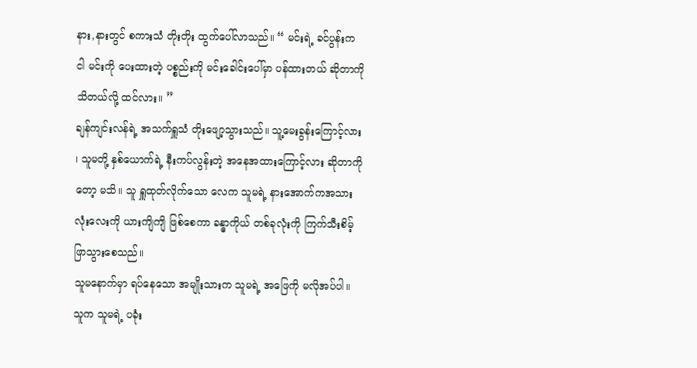နား,နားတွင် စကားသံ တိုးတိုး ထွက်ပေါ်လာသည်။ “ မင်းရဲ့ ခင်ပွန်းက ငါ မင်းကို ပေးထားတဲ့ ပစ္စည်းကို မင်းခေါင်းပေါ်မှာ ပန်ထားတယ် ဆိုတာကို သိတယ်လို့ ထင်လား။ ”
ချန်ကျင်းလန်ရဲ့ အသက်ရှူသံ တိုးဖျော့သွားသည်။ သူ့မေးခွန်းကြောင့်လား ၊ သူမတို့ နှစ်ယောက်ရဲ့ နီးကပ်လွန်းတဲ့ အနေအထားကြောင့်လား ဆိုတာကိုတော့ မသိ။ သူ ရှူထုတ်လိုက်သော လေက သူမရဲ့ နားအောက်ကအသားလုံးလေးကို ယားကျိကျိ ဖြစ်စေကာ ခန္ဓာကိုယ် တစ်ခုလုံးကို ကြက်သီးစိမ့်ဖြာသွားစေသည်။
သူမနောက်မှာ ရပ်နေသော အမျိုးသားက သူမရဲ့ အဖြေကို မလိုအပ်ပါ။ သူက သူမရဲ့ ပခုံး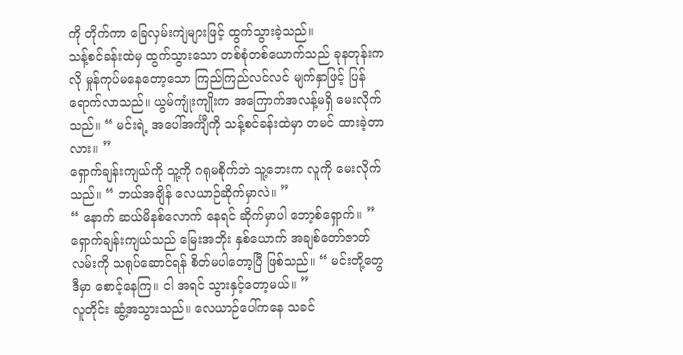ကို တိုက်ကာ ခြေလှမ်းကျဲများဖြင့် ထွက်သွားခဲ့သည်။
သန့်စင်ခန်းထဲမှ ထွက်သွားသော တစ်စုံတစ်ယောက်သည် ခုနတုန်းကလို မှုန်ကုပ်မနေတော့သော ကြည်ကြည်လင်လင် မျက်နှာဖြင့် ပြန်ရောက်လာသည်။ ယွမ်ကျုံးကျိုးက အကြောက်အလန့်မရှိ မေးလိုက်သည်။ “ မင်းရဲ့ အပေါ်အင်္ကျီကို သန့်စင်ခန်းထဲမှာ တမင် ထားခဲ့တာလား။ ”
ရှောက်ချန်းကျယ်ကို သူ့ကို ဂရုမစိုက်ဘဲ သူ့ဘေးက လူကို မေးလိုက်သည်။ “ ဘယ်အချိန် လေယာဉ်ဆိုက်မှာလဲ။ ”
“ နောက် ဆယ်မိနစ်လောက် နေရင် ဆိုက်မှာပါ ဘော့စ်ရှောက်။ ”
ရှောက်ချန်းကျယ်သည် မြေးအဘိုး နှစ်ယောက် အချစ်တော်ဇာတ်လမ်းကို သရုပ်ဆောင်ရန် စိတ်မပါတော့ပြီ ဖြစ်သည်။ “ မင်းတို့တွေ ဒီမှာ စောင့်နေကြ။ ငါ အရင် သွားနှင့်တော့မယ်။ ”
လူတိုင်း ဆွံ့အသွားသည်။ လေယာဉ်ပေါ်ကနေ သခင်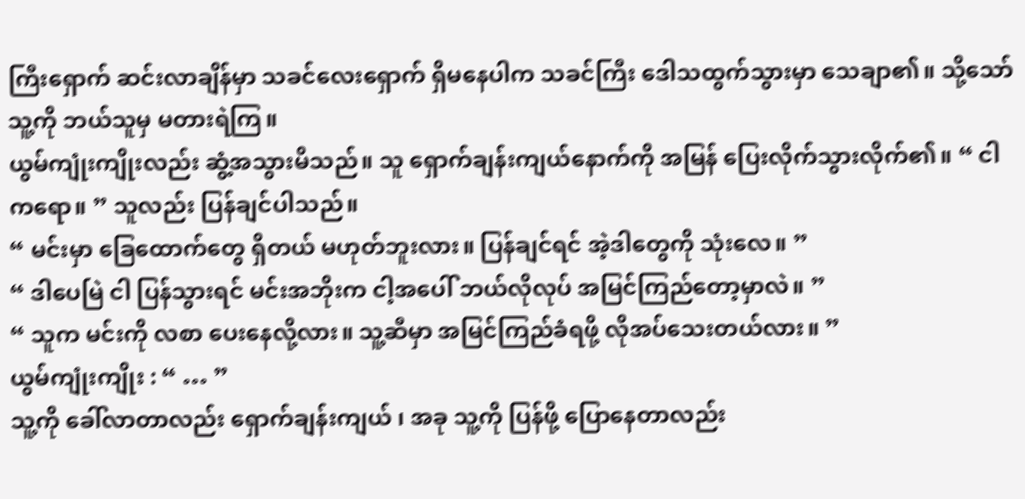ကြီးရှောက် ဆင်းလာချိန်မှာ သခင်လေးရှောက် ရှိမနေပါက သခင်ကြီး ဒေါသထွက်သွားမှာ သေချာ၏။ သို့သော် သူ့ကို ဘယ်သူမှ မတားရဲကြ။
ယွမ်ကျုံးကျိုးလည်း ဆွံ့အသွားမိသည်။ သူ ရှောက်ချန်းကျယ်နောက်ကို အမြန် ပြေးလိုက်သွားလိုက်၏။ “ ငါကရော။ ” သူလည်း ပြန်ချင်ပါသည်။
“ မင်းမှာ ခြေထောက်တွေ ရှိတယ် မဟုတ်ဘူးလား။ ပြန်ချင်ရင် အဲ့ဒါတွေကို သုံးလေ။ ”
“ ဒါပေမြဲ ငါ ပြန်သွားရင် မင်းအဘိုးက ငါ့အပေါ် ဘယ်လိုလုပ် အမြင်ကြည်တော့မှာလဲ။ ”
“ သူက မင်းကို လစာ ပေးနေလို့လား။ သူ့ဆီမှာ အမြင်ကြည်ခံရဖို့ လိုအပ်သေးတယ်လား။ ”
ယွမ်ကျုံးကျိုး : “ … ”
သူ့ကို ခေါ်လာတာလည်း ရှောက်ချန်းကျယ် ၊ အခု သူ့ကို ပြန်ဖို့ ပြောနေတာလည်း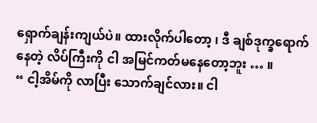ရှောက်ချန်းကျယ်ပဲ။ ထားလိုက်ပါတော့ ၊ ဒီ ချစ်ဒုက္ခရောက်နေတဲ့ လိပ်ကြီးကို ငါ အမြင်ကတ်မနေတော့ဘူး … ။
“ ငါ့အိမ်ကို လာပြီး သောက်ချင်လား။ ငါ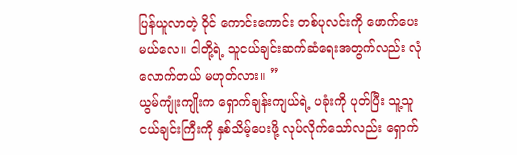ပြန်ယူလာတဲ့ ဝိုင် ကောင်းကောင်း တစ်ပုလင်းကို ဖောက်ပေးမယ်လေ။ ငါတို့ရဲ့ သူငယ်ချင်းဆက်ဆံရေးအတွက်လည်း လုံလောက်တယ် မဟုတ်လား။ ”
ယွမ်ကျုံးကျိုးက ရှောက်ချန်းကျယ်ရဲ့ ပခုံးကို ပုတ်ပြီး သူ့သူငယ်ချင်းကြီးကို နှစ်သိမ့်ပေးဖို့ လုပ်လိုက်သော်လည်း ရှောက်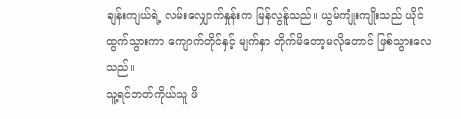ချန်းကျယ်ရဲ့ လမ်းလျှောက်နှုန်းက မြန်လွန်ူသည်။ ယွမ်ကျုံးကျိုးသည် ယိုင်ထွက်သွားကာ ကျောက်တိုင်နှင့် မျက်နှာ တိုက်မိတော့မလိုတောင် ဖြစ်သွားလေသည်။
သူ့ရင်ဘတ်ကိုယ်သူ ဖိ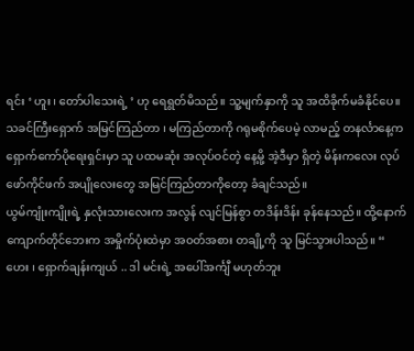ရင်း ‘ ဟူး ၊ တော်ပါသေးရဲ့ ’ ဟု ရေရွတ်မိသည်။ သူ့မျက်နှာကို သူ အထိခိုက်မခံနိုင်ပေ။ သခင်ကြီးရှောက် အမြင်ကြည်တာ ၊ မကြည်တာကို ဂရုမစိုက်ပေမဲ့ လာမည့် တနင်္လာနေ့က ရှောက်ကော်ပိုရေးရှင်းမှာ သူ ပထမဆုံး အလုပ်ဝင်တဲ့ နေ့မို့ အဲ့ဒီမှာ ရှိတဲ့ မိန်းကလေး လုပ်ဖော်ကိုင်ဖက် အပျိုလေးတွေ အမြင်ကြည်တာကိုတော့ ခံချင်သည်။
ယွမ်ကျုံးကျိုးရဲ့ နှလုံးသားလေးက အလွန် လျင်မြန်စွာ တဒိန်းဒိန်း ခုန်နေသည်။ ထို့နောက် ကျောက်တိုင်ဘေးက အမှိုက်ပုံးထဲမှာ အဝတ်အစား တချို့ကို သူ မြင်သွားပါသည်။ “ ဟေး ၊ ရှောက်ချန်းကျယ် .. ဒါ မင်းရဲ့ အပေါ်အင်္ကျီ မဟုတ်ဘူး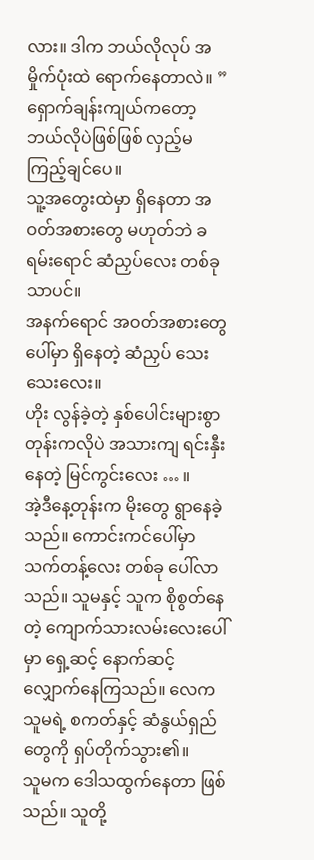လား။ ဒါက ဘယ်လိုလုပ် အမှိုက်ပုံးထဲ ရောက်နေတာလဲ။ ”
ရှောက်ချန်းကျယ်ကတော့ ဘယ်လိုပဲဖြစ်ဖြစ် လှည့်မကြည့်ချင်ပေ။
သူ့အတွေးထဲမှာ ရှိနေတာ အဝတ်အစားတွေ မဟုတ်ဘဲ ခရမ်းရောင် ဆံညှပ်လေး တစ်ခုသာပင်။
အနက်ရောင် အဝတ်အစားတွေပေါ်မှာ ရှိနေတဲ့ ဆံညှပ် သေးသေးလေး။
ဟိုး လွန်ခဲ့တဲ့ နှစ်ပေါင်းများစွာတုန်းကလိုပဲ အသားကျ ရင်းနှီးနေတဲ့ မြင်ကွင်းလေး … ။
အဲ့ဒီနေ့တုန်းက မိုးတွေ ရွာနေခဲ့သည်။ ကောင်းကင်ပေါ်မှာ သက်တန့်လေး တစ်ခု ပေါ်လာသည်။ သူမနှင့် သူက စိုစွတ်နေတဲ့ ကျောက်သားလမ်းလေးပေါ်မှာ ရှေ့ဆင့် နောက်ဆင့် လျှောက်နေကြသည်။ လေက သူမရဲ့ စကတ်နှင့် ဆံနွယ်ရှည်တွေကို ရှပ်တိုက်သွား၏။
သူမက ဒေါသထွက်နေတာ ဖြစ်သည်။ သူတို့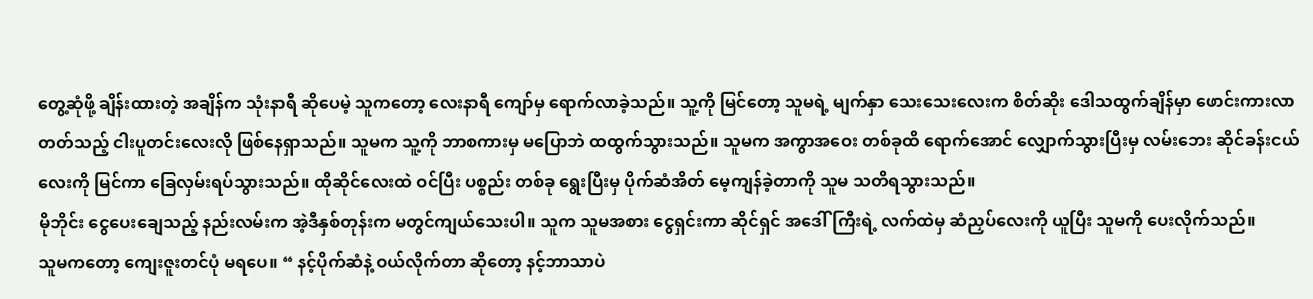တွေ့ဆုံဖို့ ချိန်းထားတဲ့ အချိန်က သုံးနာရီ ဆိုပေမဲ့ သူကတော့ လေးနာရီ ကျော်မှ ရောက်လာခဲ့သည်။ သူ့ကို မြင်တော့ သူမရဲ့ မျက်နှာ သေးသေးလေးက စိတ်ဆိုး ဒေါသထွက်ချိန်မှာ ဖောင်းကားလာတတ်သည့် ငါးပူတင်းလေးလို ဖြစ်နေရှာသည်။ သူမက သူ့ကို ဘာစကားမှ မပြောဘဲ ထထွက်သွားသည်။ သူမက အကွာအဝေး တစ်ခုထိ ရောက်အောင် လျှောက်သွားပြီးမှ လမ်းဘေး ဆိုင်ခန်းငယ်လေးကို မြင်ကာ ခြေလှမ်းရပ်သွားသည်။ ထိုဆိုင်လေးထဲ ဝင်ပြီး ပစ္စည်း တစ်ခု ရွေးပြီးမှ ပိုက်ဆံအိတ် မေ့ကျန်ခဲ့တာကို သူမ သတိရသွားသည်။
မိုဘိုင်း ငွေပေးချေသည့် နည်းလမ်းက အဲ့ဒီနှစ်တုန်းက မတွင်ကျယ်သေးပါ။ သူက သူမအစား ငွေရှင်းကာ ဆိုင်ရှင် အဒေါ်ကြီးရဲ့ လက်ထဲမှ ဆံညှပ်လေးကို ယူပြီး သူမကို ပေးလိုက်သည်။
သူမကတော့ ကျေးဇူးတင်ပုံ မရပေ။ “ နင့်ပိုက်ဆံနဲ့ ဝယ်လိုက်တာ ဆိုတော့ နင့်ဘာသာပဲ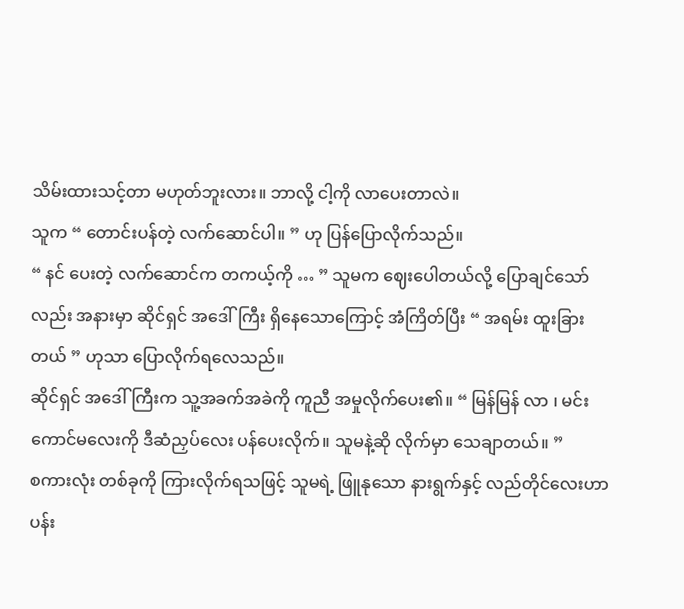သိမ်းထားသင့်တာ မဟုတ်ဘူးလား။ ဘာလို့ ငါ့ကို လာပေးတာလဲ။
သူက “ တောင်းပန်တဲ့ လက်ဆောင်ပါ။ ” ဟု ပြန်ပြောလိုက်သည်။
“ နင် ပေးတဲ့ လက်ဆောင်က တကယ့်ကို … ” သူမက ဈေးပေါတယ်လို့ ပြောချင်သော်လည်း အနားမှာ ဆိုင်ရှင် အဒေါ်ကြီး ရှိနေသောကြောင့် အံကြိတ်ပြီး “ အရမ်း ထူးခြားတယ် ” ဟုသာ ပြောလိုက်ရလေသည်။
ဆိုင်ရှင် အဒေါ်ကြီးက သူ့အခက်အခဲကို ကူညီ အမှုလိုက်ပေး၏။ “ မြန်မြန် လာ ၊ မင်းကောင်မလေးကို ဒီဆံညှပ်လေး ပန်ပေးလိုက်။ သူမနဲ့ဆို လိုက်မှာ သေချာတယ်။ ”
စကားလုံး တစ်ခုကို ကြားလိုက်ရသဖြင့် သူမရဲ့ ဖြူနုသော နားရွက်နှင့် လည်တိုင်လေးဟာ ပန်း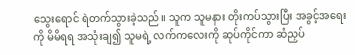သွေးရောင် ရဲတက်သွားခဲ့သည်။ သူက သူမနား တိုးကပ်သွားပြီး အခွင့်အရေးကို မိမိရရ အသုံးချ၍ သူမရဲ့ လက်ကလေးကို ဆုပ်ကိုင်ကာ ဆံညှပ်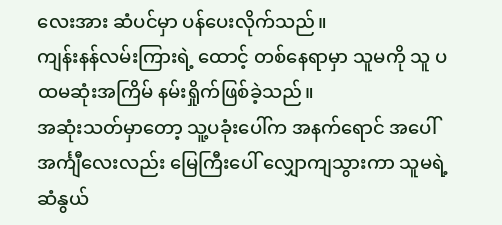လေးအား ဆံပင်မှာ ပန်ပေးလိုက်သည်။
ကျန်းနန်လမ်းကြားရဲ့ ထောင့် တစ်နေရာမှာ သူမကို သူ ပထမဆုံးအကြိမ် နမ်းရှိုက်ဖြစ်ခဲ့သည်။
အဆုံးသတ်မှာတော့ သူ့ပခုံးပေါ်က အနက်ရောင် အပေါ်အင်္ကျီလေးလည်း မြေကြီးပေါ် လျှောကျသွားကာ သူမရဲ့ ဆံနွယ်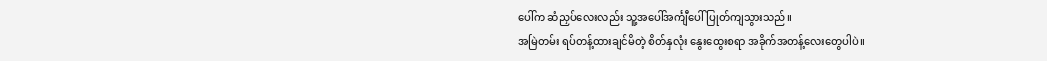ပေါ်က ဆံညှပ်လေးလည်း သူ့အပေါ်အင်္ကျီပေါ် ပြုတ်ကျသွားသည်။
အမြဲတမ်း ရပ်တန့်ထားချင်မိတဲ့ စိတ်နှလုံး နွေးထွေးစရာ အခိုက်အတန့်လေးတွေပါပဲ။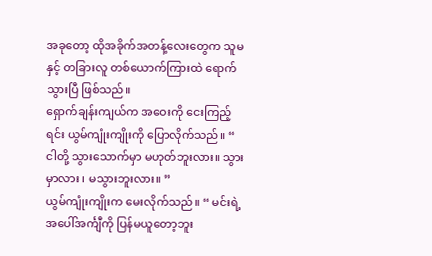အခုတော့ ထိုအခိုက်အတန့်လေးတွေက သူမနှင့် တခြားလူ တစ်ယောက်ကြားထဲ ရောက်သွားပြီ ဖြစ်သည်။
ရှောက်ချန်းကျယ်က အဝေးကို ငေးကြည့်ရင်း ယွမ်ကျုံးကျိုးကို ပြောလိုက်သည်။ “ ငါတို့ သွားသောက်မှာ မဟုတ်ဘူးလား။ သွားမှာလား ၊ မသွားဘူးလား။ ”
ယွမ်ကျုံးကျိုးက မေးလိုက်သည်။ “ မင်းရဲ့ အပေါ်အင်္ကျီကို ပြန်မယူတော့ဘူး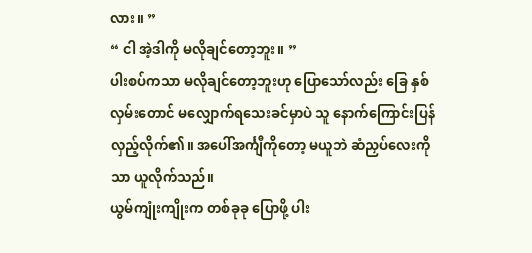လား။ ”
“ ငါ အဲ့ဒါကို မလိုချင်တော့ဘူး။ ”
ပါးစပ်ကသာ မလိုချင်တော့ဘူးဟု ပြောသော်လည်း ခြေ နှစ်လှမ်းတောင် မလျှောက်ရသေးခင်မှာပဲ သူ နောက်ကြောင်းပြန်လှည့်လိုက်၏။ အပေါ်အင်္ကျီကိုတော့ မယူဘဲ ဆံညှပ်လေးကိုသာ ယူလိုက်သည်။
ယွမ်ကျုံးကျိုးက တစ်ခုခု ပြောဖို့ ပါး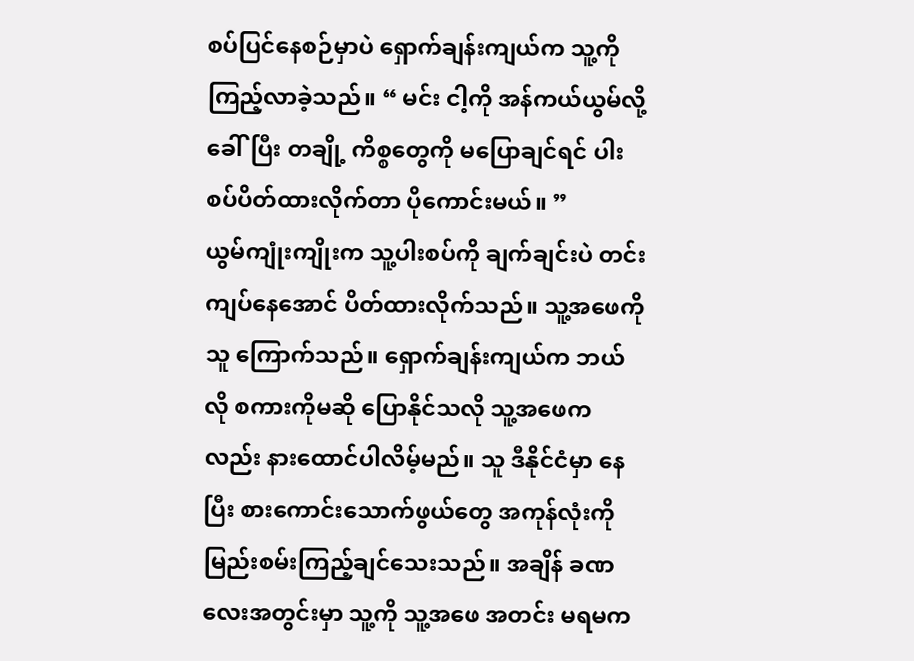စပ်ပြင်နေစဉ်မှာပဲ ရှောက်ချန်းကျယ်က သူ့ကို ကြည့်လာခဲ့သည်။ “ မင်း ငါ့ကို အန်ကယ်ယွမ်လို့ ခေါ်ပြီး တချို့ ကိစ္စတွေကို မပြောချင်ရင် ပါးစပ်ပိတ်ထားလိုက်တာ ပိုကောင်းမယ်။ ”
ယွမ်ကျုံးကျိုးက သူ့ပါးစပ်ကို ချက်ချင်းပဲ တင်းကျပ်နေအောင် ပိတ်ထားလိုက်သည်။ သူ့အဖေကို သူ ကြောက်သည်။ ရှောက်ချန်းကျယ်က ဘယ်လို စကားကိုမဆို ပြောနိုင်သလို သူ့အဖေကလည်း နားထောင်ပါလိမ့်မည်။ သူ ဒီနိုင်ငံမှာ နေပြီး စားကောင်းသောက်ဖွယ်တွေ အကုန်လုံးကို မြည်းစမ်းကြည့်ချင်သေးသည်။ အချိန် ခဏလေးအတွင်းမှာ သူ့ကို သူ့အဖေ အတင်း မရမက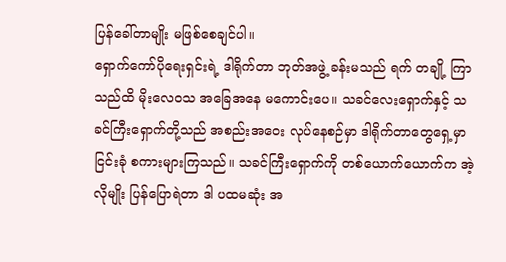ပြန်ခေါ်တာမျိုး မဖြစ်စေချင်ပါ။
ရှောက်ကော်ပိုရေးရှင်းရဲ့ ဒါရိုက်တာ ဘုတ်အဖွဲ့ ခန်းမသည် ရက် တချို့ ကြာသည်ထိ မိုးလေဝသ အခြေအနေ မကောင်းပေ။ သခင်လေးရှောက်နှင့် သခင်ကြီးရှောက်တို့သည် အစည်းအဝေး လုပ်နေစဉ်မှာ ဒါရိုက်တာတွေရှေ့မှာ ငြင်းခုံ စကားများကြသည်။ သခင်ကြီးရှောက်ကို တစ်ယောက်ယောက်က အဲ့လိုမျိုး ပြန်ပြောရဲတာ ဒါ ပထမဆုံး အ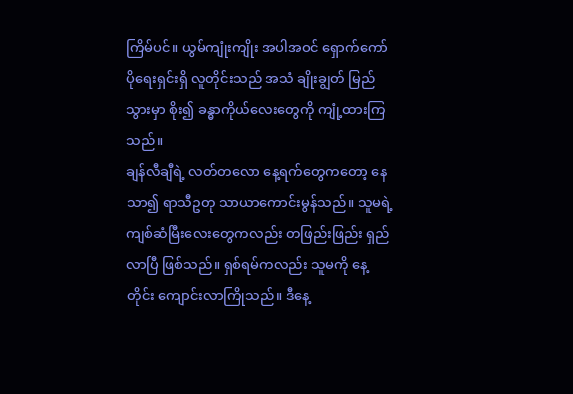ကြိမ်ပင်။ ယွမ်ကျုံးကျိုး အပါအဝင် ရှောက်ကော်ပိုရေးရှင်းရှိ လူတိုင်းသည် အသံ ချိုးချွတ် မြည်သွားမှာ စိုး၍ ခန္ဓာကိုယ်လေးတွေကို ကျုံ့ထားကြသည်။
ချန်လီချီရဲ့ လတ်တလော နေ့ရက်တွေကတော့ နေသာ၍ ရာသီဥတု သာယာကောင်းမွန်သည်။ သူမရဲ့ ကျစ်ဆံမြီးလေးတွေကလည်း တဖြည်းဖြည်း ရှည်လာပြီ ဖြစ်သည်။ ရှစ်ရမ်ကလည်း သူမကို နေ့တိုင်း ကျောင်းလာကြိုသည်။ ဒီနေ့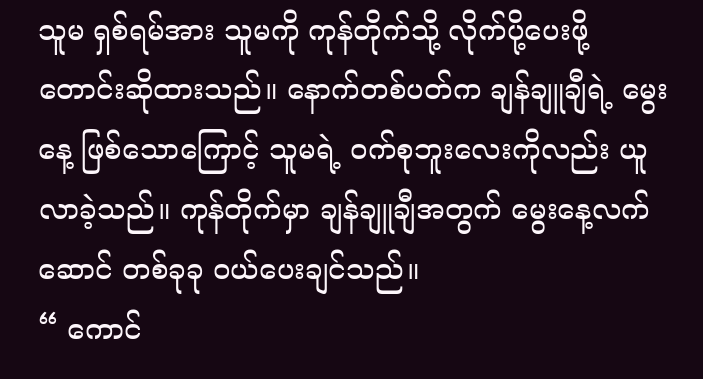သူမ ရှစ်ရမ်အား သူမကို ကုန်တိုက်သို့ လိုက်ပို့ပေးဖို့ တောင်းဆိုထားသည်။ နောက်တစ်ပတ်က ချန်ချူချီရဲ့ မွေးနေ့ ဖြစ်သောကြောင့် သူမရဲ့ ဝက်စုဘူးလေးကိုလည်း ယူလာခဲ့သည်။ ကုန်တိုက်မှာ ချန်ချူချီအတွက် မွေးနေ့လက်ဆောင် တစ်ခုခု ဝယ်ပေးချင်သည်။
“ ကောင်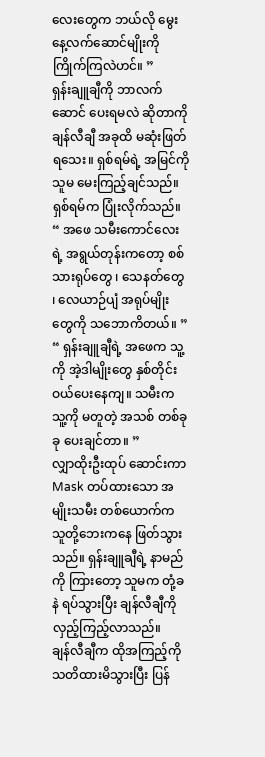လေးတွေက ဘယ်လို မွေးနေ့လက်ဆောင်မျိုးကို ကြိုက်ကြလဲဟင်။ ”
ရှန်းချူချီကို ဘာလက်ဆောင် ပေးရမလဲ ဆိုတာကို ချန်လီချီ အခုထိ မဆုံးဖြတ်ရသေး။ ရှစ်ရမ်ရဲ့ အမြင်ကို သူမ မေးကြည့်ချင်သည်။
ရှစ်ရမ်က ပြုံးလိုက်သည်။ “ အဖေ သမီးကောင်လေးရဲ့ အရွယ်တုန်းကတော့ စစ်သားရုပ်တွေ ၊ သေနတ်တွေ ၊ လေယာဉ်ပျံ အရုပ်မျိုးတွေကို သဘောကိတယ်။ ”
“ ရှန်းချူချီရဲ့ အဖေက သူ့ကို အဲ့ဒါမျိုးတွေ နှစ်တိုင်း ဝယ်ပေးနေကျ။ သမီးက သူ့ကို မတူတဲ့ အသစ် တစ်ခုခု ပေးချင်တာ။ ”
လျှာထိုးဦးထုပ် ဆောင်းကာ Mask တပ်ထားသော အမျိုးသမီး တစ်ယောက်က သူတို့ဘေးကနေ ဖြတ်သွားသည်။ ရှန်းချူချီရဲ့ နာမည်ကို ကြားတော့ သူမက တုံ့ခနဲ ရပ်သွားပြီး ချန်လီချီကို လှည့်ကြည့်လာသည်။
ချန်လီချီက ထိုအကြည့်ကို သတိထားမိသွားပြီး ပြန်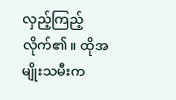လှည့်ကြည့်လိုက်၏။ ထိုအမျိုးသမီးက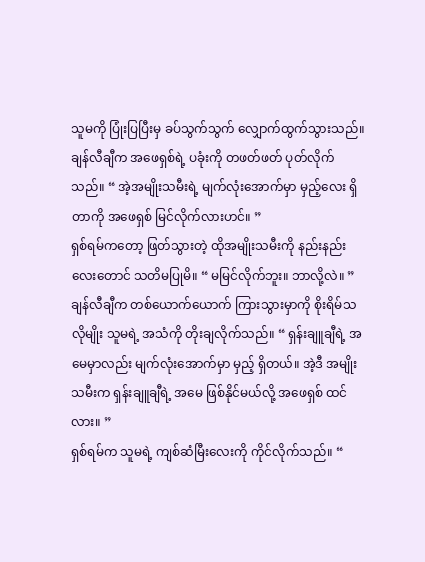သူမကို ပြုံးပြပြီးမှ ခပ်သွက်သွက် လျှောက်ထွက်သွားသည်။ ချန်လီချီက အဖေရှစ်ရဲ့ ပခုံးကို တဖတ်ဖတ် ပုတ်လိုက်သည်။ “ အဲ့အမျိုးသမီးရဲ့ မျက်လုံးအောက်မှာ မှည့်လေး ရှိတာကို အဖေရှစ် မြင်လိုက်လားဟင်။ ”
ရှစ်ရမ်ကတော့ ဖြတ်သွားတဲ့ ထိုအမျိုးသမီးကို နည်းနည်းလေးတောင် သတိမပြုမိ။ “ မမြင်လိုက်ဘူး။ ဘာလို့လဲ။ ”
ချန်လီချီက တစ်ယောက်ယောက် ကြားသွားမှာကို စိုးရိမ်သလိုမျိုး သူမရဲ့ အသံကို တိုးချလိုက်သည်။ “ ရှန်းချူချီရဲ့ အမေမှာလည်း မျက်လုံးအောက်မှာ မှည့် ရှိတယ်။ အဲ့ဒီ အမျိုးသမီးက ရှန်းချူချီရဲ့ အမေ ဖြစ်နိုင်မယ်လို့ အဖေရှစ် ထင်လား။ ”
ရှစ်ရမ်က သူမရဲ့ ကျစ်ဆံမြီးလေးကို ကိုင်လိုက်သည်။ “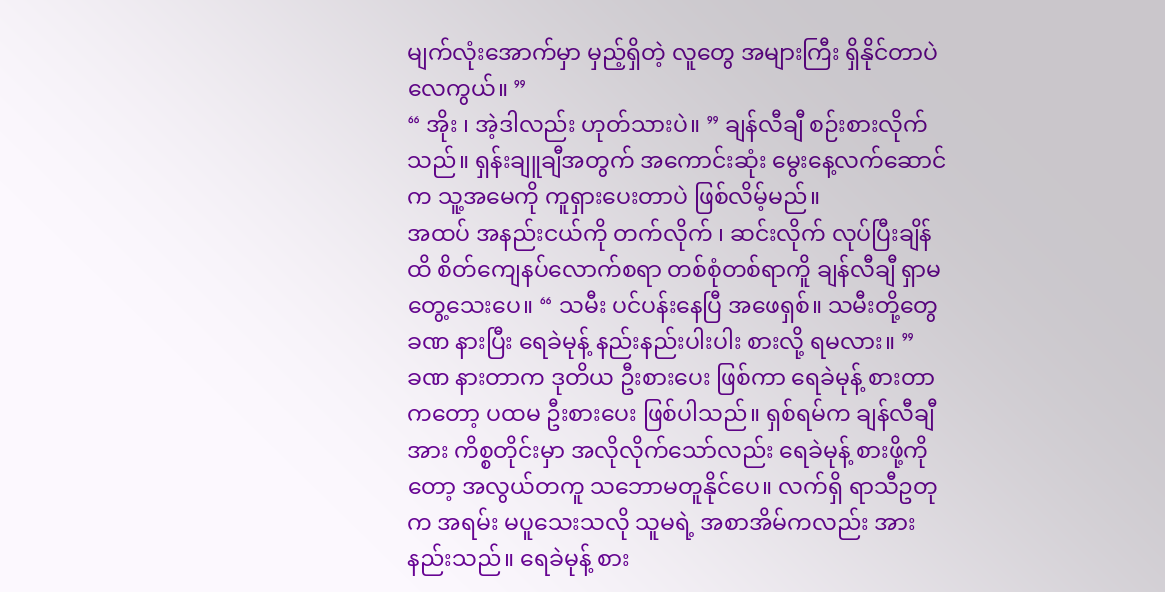မျက်လုံးအောက်မှာ မှည့်ရှိတဲ့ လူတွေ အများကြီး ရှိနိုင်တာပဲလေကွယ်။ ”
“ အိုး ၊ အဲ့ဒါလည်း ဟုတ်သားပဲ။ ” ချန်လီချီ စဉ်းစားလိုက်သည်။ ရှန်းချူချီအတွက် အကောင်းဆုံး မွေးနေ့လက်ဆောင်က သူ့အမေကို ကူရှားပေးတာပဲ ဖြစ်လိမ့်မည်။
အထပ် အနည်းငယ်ကို တက်လိုက် ၊ ဆင်းလိုက် လုပ်ပြီးချိန်ထိ စိတ်ကျေနပ်လောက်စရာ တစ်စုံတစ်ရာကိူ ချန်လီချီ ရှာမတွေ့သေးပေ။ “ သမီး ပင်ပန်းနေပြီ အဖေရှစ်။ သမီးတို့တွေ ခဏ နားပြီး ရေခဲမုန့် နည်းနည်းပါးပါး စားလို့ ရမလား။ ”
ခဏ နားတာက ဒုတိယ ဦးစားပေး ဖြစ်ကာ ရေခဲမုန့် စားတာကတော့ ပထမ ဦးစားပေး ဖြစ်ပါသည်။ ရှစ်ရမ်က ချန်လီချီအား ကိစ္စတိုင်းမှာ အလိုလိုက်သော်လည်း ရေခဲမုန့် စားဖို့ကိုတော့ အလွယ်တကူ သဘောမတူနိုင်ပေ။ လက်ရှိ ရာသီဥတုက အရမ်း မပူသေးသလို သူမရဲ့ အစာအိမ်ကလည်း အားနည်းသည်။ ရေခဲမုန့် စား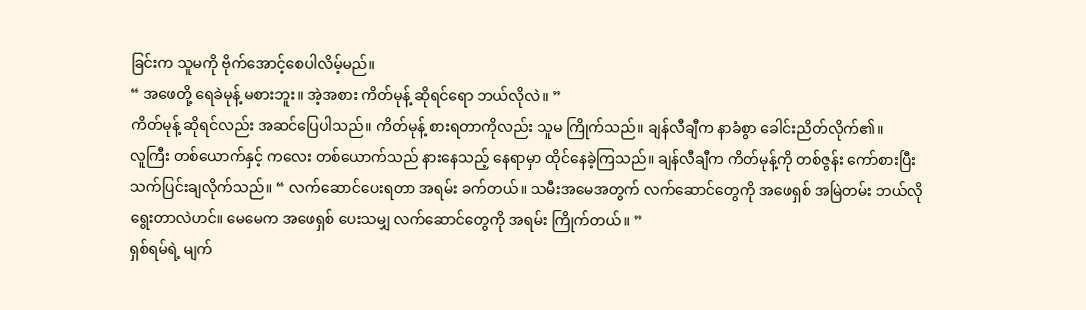ခြင်းက သူမကို ဗိုက်အောင့်စေပါလိမ့်မည်။
“ အဖေတို့ ရေခဲမုန့် မစားဘူး။ အဲ့အစား ကိတ်မုန့် ဆိုရင်ရော ဘယ်လိုလဲ။ ”
ကိတ်မုန့် ဆိုရင်လည်း အဆင်ပြေပါသည်။ ကိတ်မုန့် စားရတာကိုလည်း သူမ ကြိုက်သည်။ ချန်လီချီက နာခံစွာ ခေါင်းညိတ်လိုက်၏။
လူကြီး တစ်ယောက်နှင့် ကလေး တစ်ယောက်သည် နားနေသည့် နေရာမှာ ထိုင်နေခဲ့ကြသည်။ ချန်လီချီက ကိတ်မုန့်ကို တစ်ဇွန်း ကော်စားပြီး သက်ပြင်းချလိုက်သည်။ “ လက်ဆောင်ပေးရတာ အရမ်း ခက်တယ်။ သမီးအမေအတွက် လက်ဆောင်တွေကို အဖေရှစ် အမြဲတမ်း ဘယ်လို ရွေးတာလဲဟင်။ မေမေက အဖေရှစ် ပေးသမျှ လက်ဆောင်တွေကို အရမ်း ကြိုက်တယ်။ ”
ရှစ်ရမ်ရဲ့ မျက်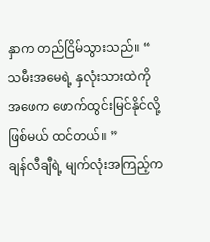နှာက တည်ငြိမ်သွားသည်။ “ သမီးအမေရဲ့ နှလုံးသားထဲကို အဖေက ဖောက်ထွင်းမြင်နိုင်လို့ ဖြစ်မယ် ထင်တယ်။ ”
ချန်လီချီရဲ့ မျက်လုံးအကြည့်က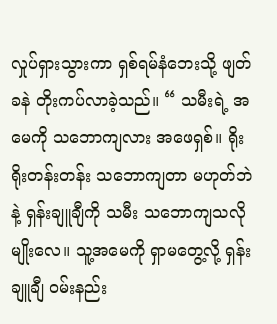လှုပ်ရှားသွားကာ ရှစ်ရမ်နံဘေးသို့ ဖျတ်ခနဲ တိုးကပ်လာခဲ့သည်။ “ သမီးရဲ့ အမေကို သဘောကျလား အဖေရှစ်။ ရိုးရိုးတန်းတန်း သဘောကျတာ မဟုတ်ဘဲနဲ့ ရှန်းချူချီကို သမီး သဘောကျသလိုမျိုးလေ။ သူ့အမေကို ရှာမတွေ့လို့ ရှန်းချူချီ ဝမ်းနည်း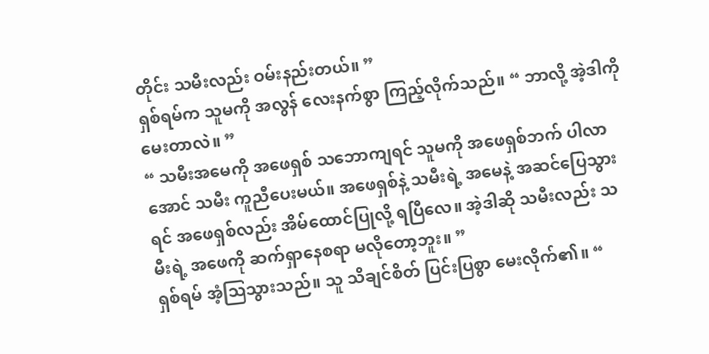တိုင်း သမီးလည်း ဝမ်းနည်းတယ်။ ”
ရှစ်ရမ်က သူမကို အလွန် လေးနက်စွာ ကြည့်လိုက်သည်။ “ ဘာလို့ အဲ့ဒါကို မေးတာလဲ။ ”
“ သမီးအမေကို အဖေရှစ် သဘောကျရင် သူမကို အဖေရှစ်ဘက် ပါလာအောင် သမီး ကူညီပေးမယ်။ အဖေရှစ်နဲ့ သမီးရဲ့ အမေနဲ့ အဆင်ပြေသွားရင် အဖေရှစ်လည်း အိမ်ထောင်ပြုလို့ ရပြီလေ။ အဲ့ဒါဆို သမီးလည်း သမီးရဲ့ အဖေကို ဆက်ရှာနေစရာ မလိုတော့ဘူး။ ”
ရှစ်ရမ် အံ့ဩသွားသည်။ သူ သိချင်စိတ် ပြင်းပြစွာ မေးလိုက်၏။ “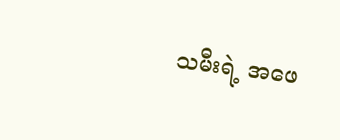သမီးရဲ့ အဖေ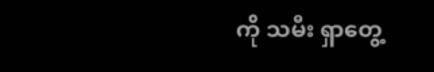ကို သမီး ရှာတွေ့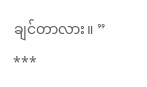ချင်တာလား။ ”
***